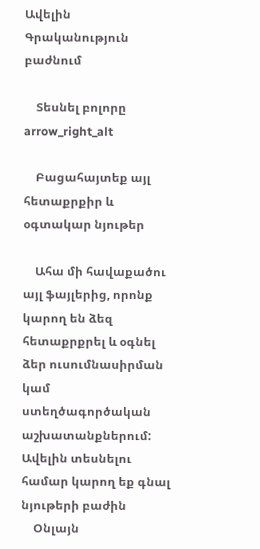Ավելին Գրականություն բաժնում

    Տեսնել բոլորը arrow_right_alt

    Բացահայտեք այլ հետաքրքիր և օգտակար նյութեր

    Ահա մի հավաքածու այլ ֆայլերից, որոնք կարող են ձեզ հետաքրքրել և օգնել ձեր ուսումնասիրման կամ ստեղծագործական աշխատանքներում: Ավելին տեսնելու համար կարող եք գնալ նյութերի բաժին
    Օնլայն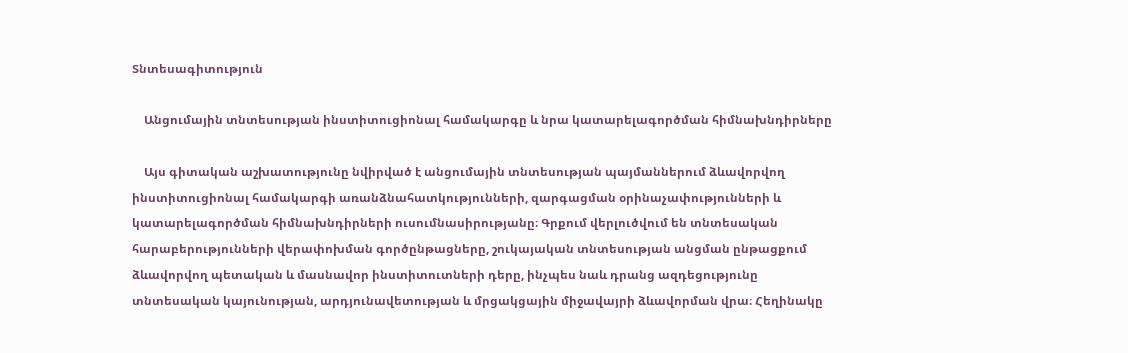Տնտեսագիտություն

    Անցումային տնտեսության ինստիտուցիոնալ համակարգը և նրա կատարելագործման հիմնախնդիրները

    Այս գիտական աշխատությունը նվիրված է անցումային տնտեսության պայմաններում ձևավորվող ինստիտուցիոնալ համակարգի առանձնահատկությունների, զարգացման օրինաչափությունների և կատարելագործման հիմնախնդիրների ուսումնասիրությանը։ Գրքում վերլուծվում են տնտեսական հարաբերությունների վերափոխման գործընթացները, շուկայական տնտեսության անցման ընթացքում ձևավորվող պետական և մասնավոր ինստիտուտների դերը, ինչպես նաև դրանց ազդեցությունը տնտեսական կայունության, արդյունավետության և մրցակցային միջավայրի ձևավորման վրա։ Հեղինակը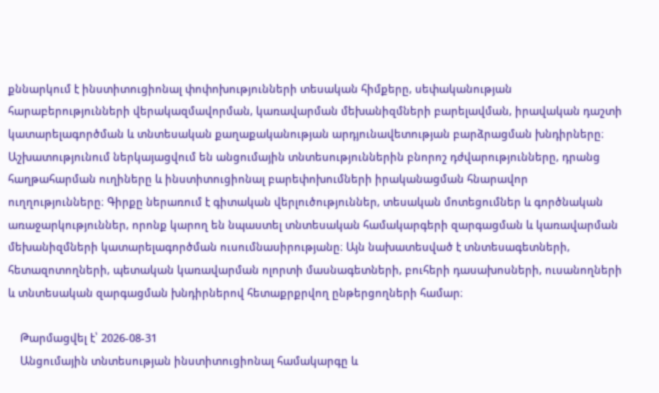քննարկում է ինստիտուցիոնալ փոփոխությունների տեսական հիմքերը, սեփականության հարաբերությունների վերակազմավորման, կառավարման մեխանիզմների բարելավման, իրավական դաշտի կատարելագործման և տնտեսական քաղաքականության արդյունավետության բարձրացման խնդիրները։ Աշխատությունում ներկայացվում են անցումային տնտեսություններին բնորոշ դժվարությունները, դրանց հաղթահարման ուղիները և ինստիտուցիոնալ բարեփոխումների իրականացման հնարավոր ուղղությունները։ Գիրքը ներառում է գիտական վերլուծություններ, տեսական մոտեցումներ և գործնական առաջարկություններ, որոնք կարող են նպաստել տնտեսական համակարգերի զարգացման և կառավարման մեխանիզմների կատարելագործման ուսումնասիրությանը։ Այն նախատեսված է տնտեսագետների, հետազոտողների, պետական կառավարման ոլորտի մասնագետների, բուհերի դասախոսների, ուսանողների և տնտեսական զարգացման խնդիրներով հետաքրքրվող ընթերցողների համար։

    Թարմացվել է՝ 2026-08-31
    Անցումային տնտեսության ինստիտուցիոնալ համակարգը և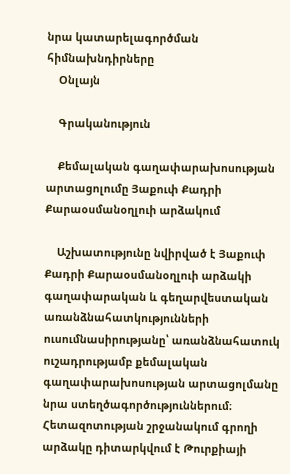նրա կատարելագործման հիմնախնդիրները
    Օնլայն

    Գրականություն

    Քեմալական գաղափարախոսության արտացոլումը Յաքուփ Քադրի Քարաօսմանօղլուի արձակում

    Աշխատությունը նվիրված է Յաքուփ Քադրի Քարաօսմանօղլուի արձակի գաղափարական և գեղարվեստական առանձնահատկությունների ուսումնասիրությանը՝ առանձնահատուկ ուշադրությամբ քեմալական գաղափարախոսության արտացոլմանը նրա ստեղծագործություններում։ Հետազոտության շրջանակում գրողի արձակը դիտարկվում է Թուրքիայի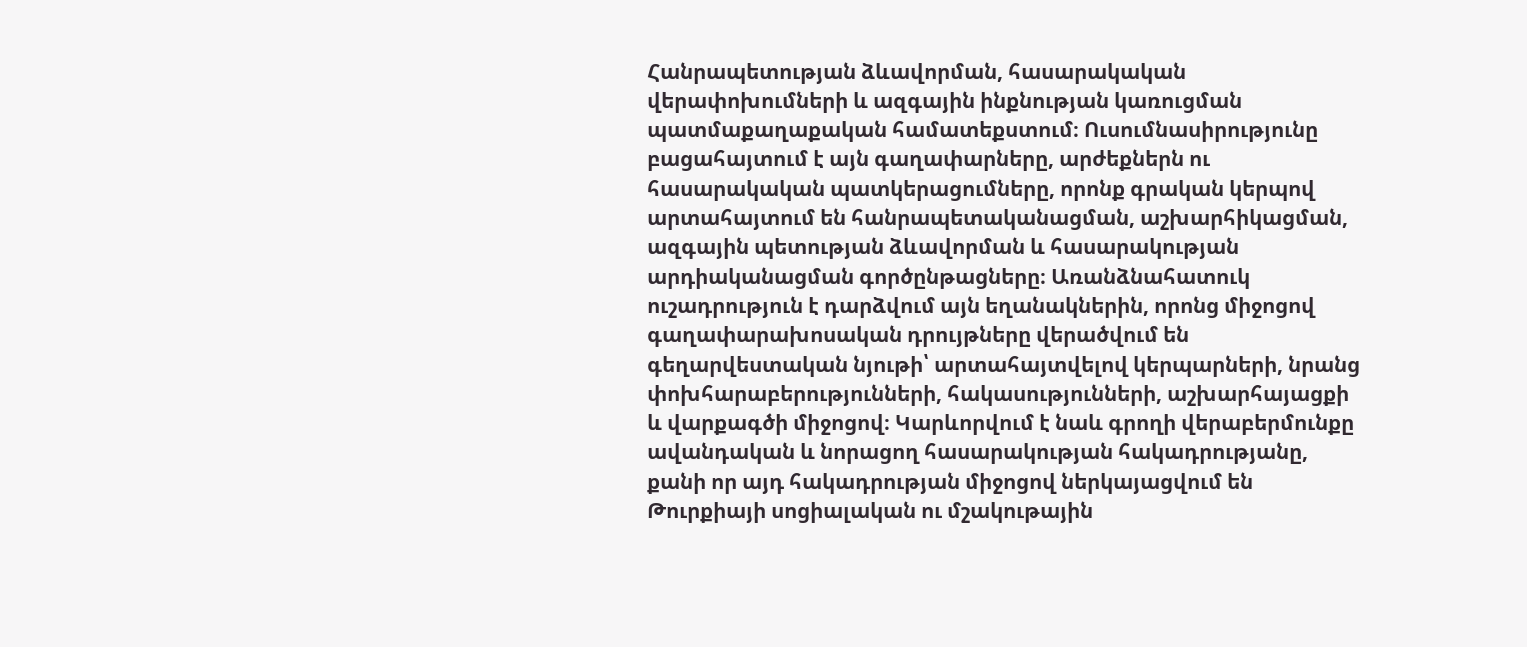Հանրապետության ձևավորման, հասարակական վերափոխումների և ազգային ինքնության կառուցման պատմաքաղաքական համատեքստում։ Ուսումնասիրությունը բացահայտում է այն գաղափարները, արժեքներն ու հասարակական պատկերացումները, որոնք գրական կերպով արտահայտում են հանրապետականացման, աշխարհիկացման, ազգային պետության ձևավորման և հասարակության արդիականացման գործընթացները։ Առանձնահատուկ ուշադրություն է դարձվում այն եղանակներին, որոնց միջոցով գաղափարախոսական դրույթները վերածվում են գեղարվեստական նյութի՝ արտահայտվելով կերպարների, նրանց փոխհարաբերությունների, հակասությունների, աշխարհայացքի և վարքագծի միջոցով։ Կարևորվում է նաև գրողի վերաբերմունքը ավանդական և նորացող հասարակության հակադրությանը, քանի որ այդ հակադրության միջոցով ներկայացվում են Թուրքիայի սոցիալական ու մշակութային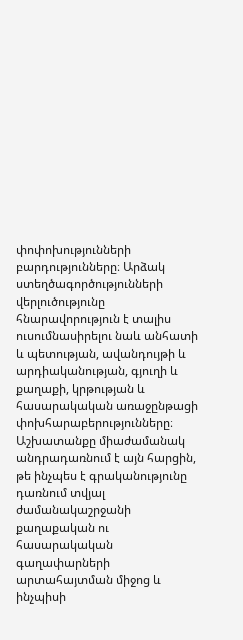փոփոխությունների բարդությունները։ Արձակ ստեղծագործությունների վերլուծությունը հնարավորություն է տալիս ուսումնասիրելու նաև անհատի և պետության, ավանդույթի և արդիականության, գյուղի և քաղաքի, կրթության և հասարակական առաջընթացի փոխհարաբերությունները։ Աշխատանքը միաժամանակ անդրադառնում է այն հարցին, թե ինչպես է գրականությունը դառնում տվյալ ժամանակաշրջանի քաղաքական ու հասարակական գաղափարների արտահայտման միջոց և ինչպիսի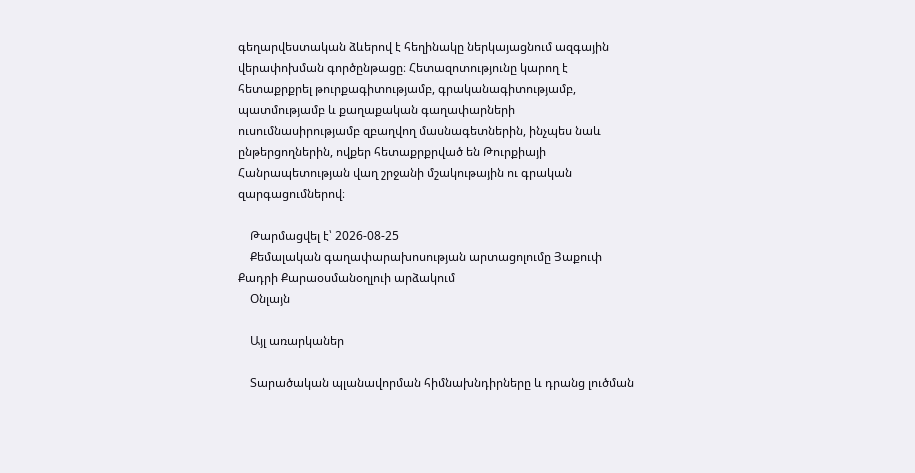գեղարվեստական ձևերով է հեղինակը ներկայացնում ազգային վերափոխման գործընթացը։ Հետազոտությունը կարող է հետաքրքրել թուրքագիտությամբ, գրականագիտությամբ, պատմությամբ և քաղաքական գաղափարների ուսումնասիրությամբ զբաղվող մասնագետներին, ինչպես նաև ընթերցողներին, ովքեր հետաքրքրված են Թուրքիայի Հանրապետության վաղ շրջանի մշակութային ու գրական զարգացումներով։

    Թարմացվել է՝ 2026-08-25
    Քեմալական գաղափարախոսության արտացոլումը Յաքուփ Քադրի Քարաօսմանօղլուի արձակում
    Օնլայն

    Այլ առարկաներ

    Տարածական պլանավորման հիմնախնդիրները և դրանց լուծման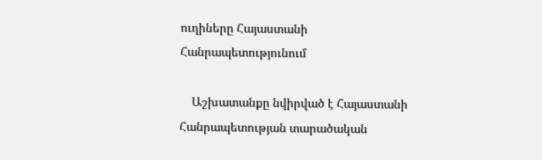ուղիները Հայաստանի Հանրապետությունում

    Աշխատանքը նվիրված է Հայաստանի Հանրապետության տարածական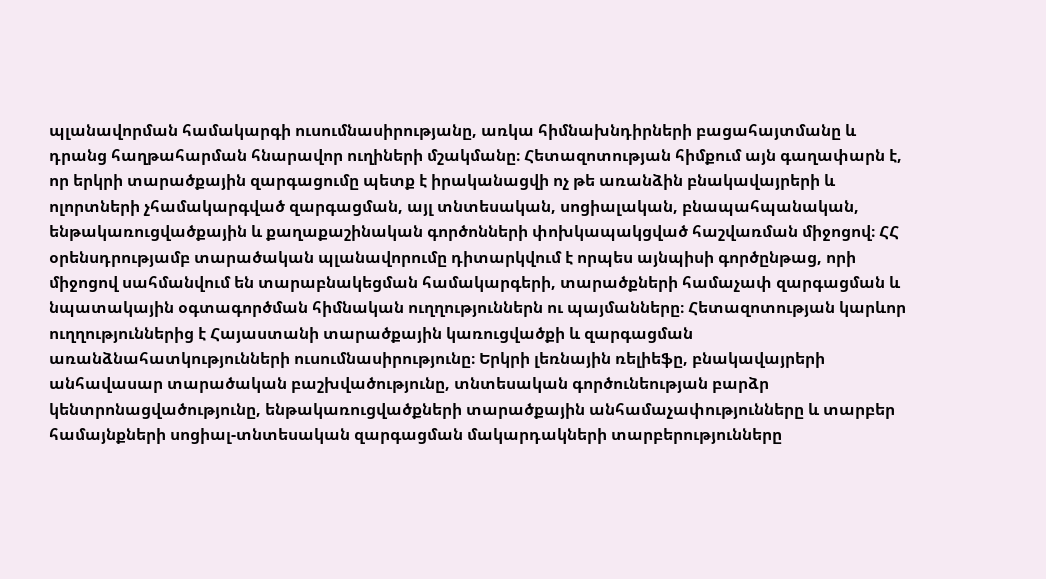պլանավորման համակարգի ուսումնասիրությանը, առկա հիմնախնդիրների բացահայտմանը և դրանց հաղթահարման հնարավոր ուղիների մշակմանը։ Հետազոտության հիմքում այն գաղափարն է, որ երկրի տարածքային զարգացումը պետք է իրականացվի ոչ թե առանձին բնակավայրերի և ոլորտների չհամակարգված զարգացման, այլ տնտեսական, սոցիալական, բնապահպանական, ենթակառուցվածքային և քաղաքաշինական գործոնների փոխկապակցված հաշվառման միջոցով։ ՀՀ օրենսդրությամբ տարածական պլանավորումը դիտարկվում է որպես այնպիսի գործընթաց, որի միջոցով սահմանվում են տարաբնակեցման համակարգերի, տարածքների համաչափ զարգացման և նպատակային օգտագործման հիմնական ուղղություններն ու պայմանները։ Հետազոտության կարևոր ուղղություններից է Հայաստանի տարածքային կառուցվածքի և զարգացման առանձնահատկությունների ուսումնասիրությունը։ Երկրի լեռնային ռելիեֆը, բնակավայրերի անհավասար տարածական բաշխվածությունը, տնտեսական գործունեության բարձր կենտրոնացվածությունը, ենթակառուցվածքների տարածքային անհամաչափությունները և տարբեր համայնքների սոցիալ-տնտեսական զարգացման մակարդակների տարբերությունները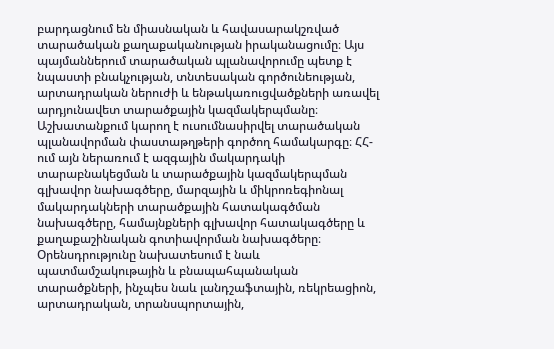բարդացնում են միասնական և հավասարակշռված տարածական քաղաքականության իրականացումը։ Այս պայմաններում տարածական պլանավորումը պետք է նպաստի բնակչության, տնտեսական գործունեության, արտադրական ներուժի և ենթակառուցվածքների առավել արդյունավետ տարածքային կազմակերպմանը։ Աշխատանքում կարող է ուսումնասիրվել տարածական պլանավորման փաստաթղթերի գործող համակարգը։ ՀՀ-ում այն ներառում է ազգային մակարդակի տարաբնակեցման և տարածքային կազմակերպման գլխավոր նախագծերը, մարզային և միկրոռեգիոնալ մակարդակների տարածքային հատակագծման նախագծերը, համայնքների գլխավոր հատակագծերը և քաղաքաշինական գոտիավորման նախագծերը։ Օրենսդրությունը նախատեսում է նաև պատմամշակութային և բնապահպանական տարածքների, ինչպես նաև լանդշաֆտային, ռեկրեացիոն, արտադրական, տրանսպորտային,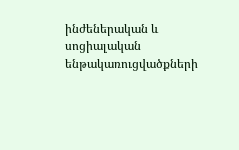ինժեներական և սոցիալական ենթակառուցվածքների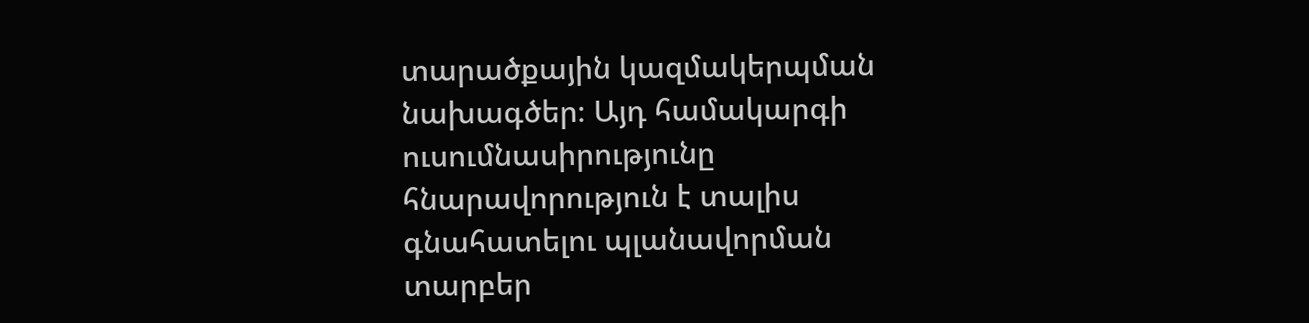տարածքային կազմակերպման նախագծեր։ Այդ համակարգի ուսումնասիրությունը հնարավորություն է տալիս գնահատելու պլանավորման տարբեր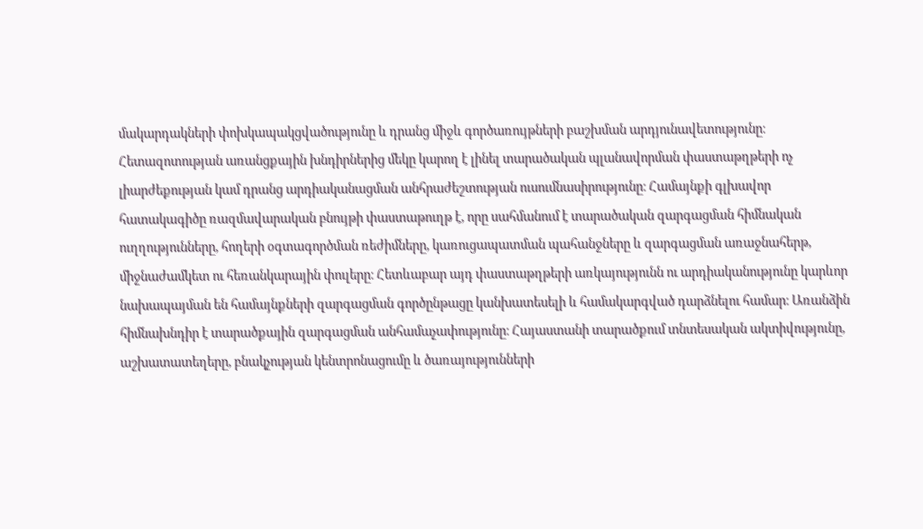մակարդակների փոխկապակցվածությունը և դրանց միջև գործառույթների բաշխման արդյունավետությունը։ Հետազոտության առանցքային խնդիրներից մեկը կարող է լինել տարածական պլանավորման փաստաթղթերի ոչ լիարժեքության կամ դրանց արդիականացման անհրաժեշտության ուսումնասիրությունը։ Համայնքի գլխավոր հատակագիծը ռազմավարական բնույթի փաստաթուղթ է, որը սահմանում է տարածական զարգացման հիմնական ուղղությունները, հողերի օգտագործման ռեժիմները, կառուցապատման պահանջները և զարգացման առաջնահերթ, միջնաժամկետ ու հեռանկարային փուլերը։ Հետևաբար այդ փաստաթղթերի առկայությունն ու արդիականությունը կարևոր նախապայման են համայնքների զարգացման գործընթացը կանխատեսելի և համակարգված դարձնելու համար։ Առանձին հիմնախնդիր է տարածքային զարգացման անհամաչափությունը։ Հայաստանի տարածքում տնտեսական ակտիվությունը, աշխատատեղերը, բնակչության կենտրոնացումը և ծառայությունների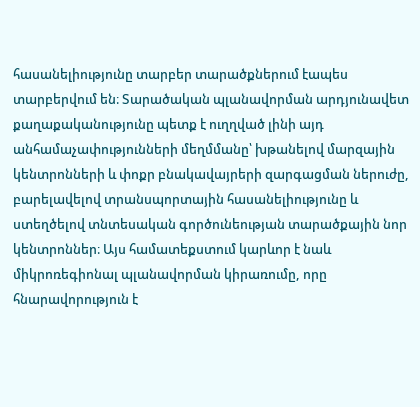հասանելիությունը տարբեր տարածքներում էապես տարբերվում են։ Տարածական պլանավորման արդյունավետ քաղաքականությունը պետք է ուղղված լինի այդ անհամաչափությունների մեղմմանը՝ խթանելով մարզային կենտրոնների և փոքր բնակավայրերի զարգացման ներուժը, բարելավելով տրանսպորտային հասանելիությունը և ստեղծելով տնտեսական գործունեության տարածքային նոր կենտրոններ։ Այս համատեքստում կարևոր է նաև միկրոռեգիոնալ պլանավորման կիրառումը, որը հնարավորություն է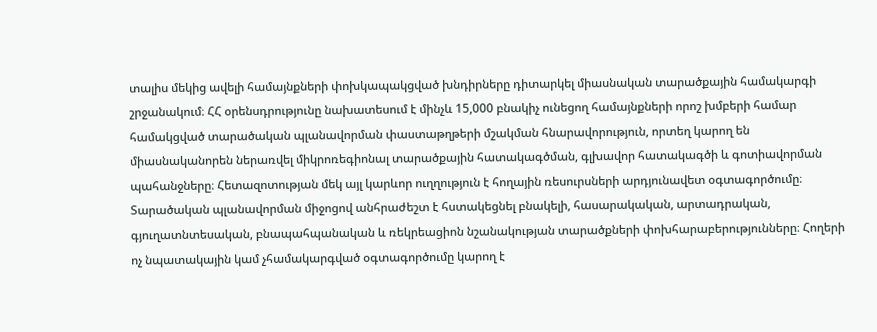տալիս մեկից ավելի համայնքների փոխկապակցված խնդիրները դիտարկել միասնական տարածքային համակարգի շրջանակում։ ՀՀ օրենսդրությունը նախատեսում է մինչև 15,000 բնակիչ ունեցող համայնքների որոշ խմբերի համար համակցված տարածական պլանավորման փաստաթղթերի մշակման հնարավորություն, որտեղ կարող են միասնականորեն ներառվել միկրոռեգիոնալ տարածքային հատակագծման, գլխավոր հատակագծի և գոտիավորման պահանջները։ Հետազոտության մեկ այլ կարևոր ուղղություն է հողային ռեսուրսների արդյունավետ օգտագործումը։ Տարածական պլանավորման միջոցով անհրաժեշտ է հստակեցնել բնակելի, հասարակական, արտադրական, գյուղատնտեսական, բնապահպանական և ռեկրեացիոն նշանակության տարածքների փոխհարաբերությունները։ Հողերի ոչ նպատակային կամ չհամակարգված օգտագործումը կարող է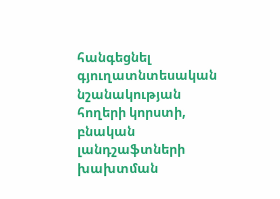հանգեցնել գյուղատնտեսական նշանակության հողերի կորստի, բնական լանդշաֆտների խախտման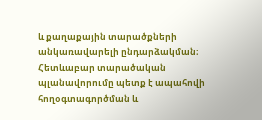և քաղաքային տարածքների անկառավարելի ընդարձակման։ Հետևաբար տարածական պլանավորումը պետք է ապահովի հողօգտագործման և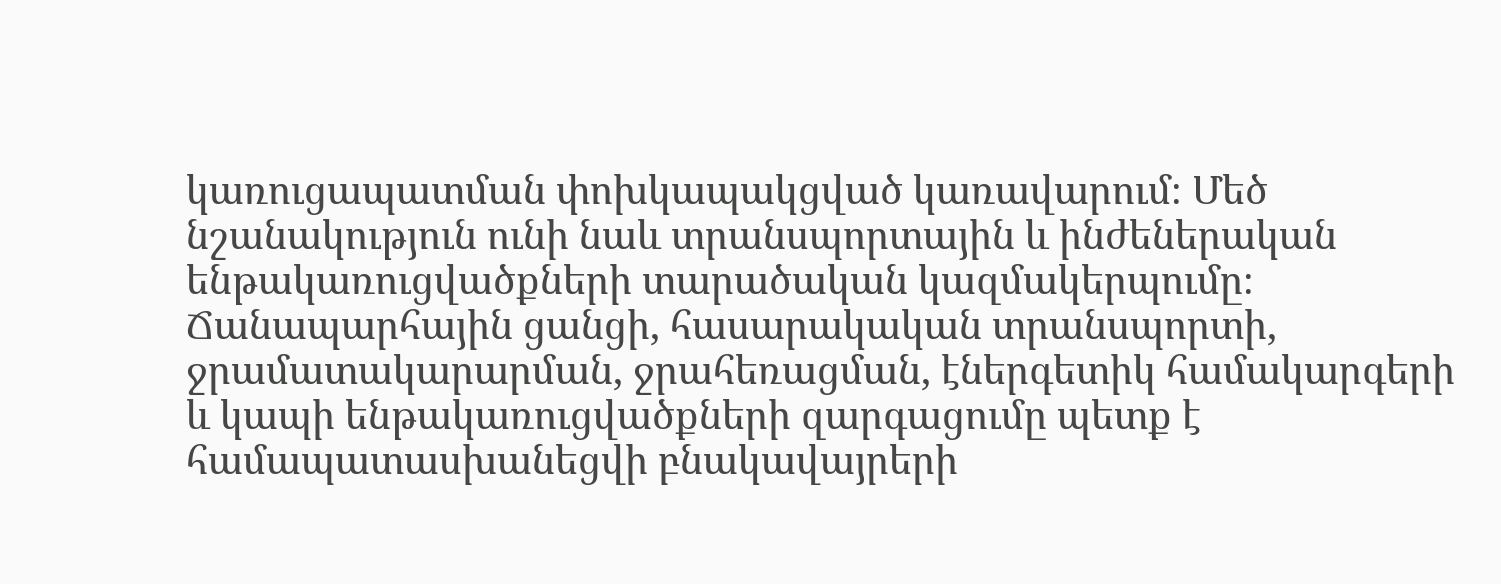կառուցապատման փոխկապակցված կառավարում։ Մեծ նշանակություն ունի նաև տրանսպորտային և ինժեներական ենթակառուցվածքների տարածական կազմակերպումը։ Ճանապարհային ցանցի, հասարակական տրանսպորտի, ջրամատակարարման, ջրահեռացման, էներգետիկ համակարգերի և կապի ենթակառուցվածքների զարգացումը պետք է համապատասխանեցվի բնակավայրերի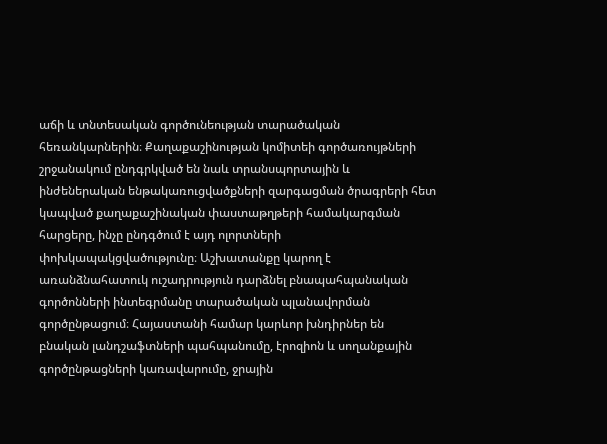աճի և տնտեսական գործունեության տարածական հեռանկարներին։ Քաղաքաշինության կոմիտեի գործառույթների շրջանակում ընդգրկված են նաև տրանսպորտային և ինժեներական ենթակառուցվածքների զարգացման ծրագրերի հետ կապված քաղաքաշինական փաստաթղթերի համակարգման հարցերը, ինչը ընդգծում է այդ ոլորտների փոխկապակցվածությունը։ Աշխատանքը կարող է առանձնահատուկ ուշադրություն դարձնել բնապահպանական գործոնների ինտեգրմանը տարածական պլանավորման գործընթացում։ Հայաստանի համար կարևոր խնդիրներ են բնական լանդշաֆտների պահպանումը, էրոզիոն և սողանքային գործընթացների կառավարումը, ջրային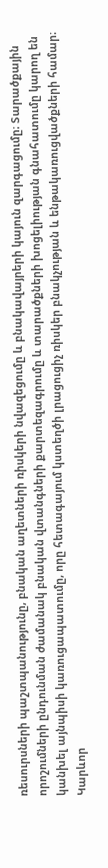ռեսուրսների պաշտպանությունը, բնական աղետների ռիսկերի նվազեցումը և բնակավայրերի կայուն զարգացումը։ Տարածքային որոշումների ընդունման ժամանակ բնական վտանգների քարտեզագրումը և տարածքների խոցելիության գնահատումը կարող են կանխել այնպիսի կառուցապատումը, որը հետագայում կստեղծի լրացուցիչ ռիսկեր բնակչության և ենթակառուցվածքների համար։ Կարևոր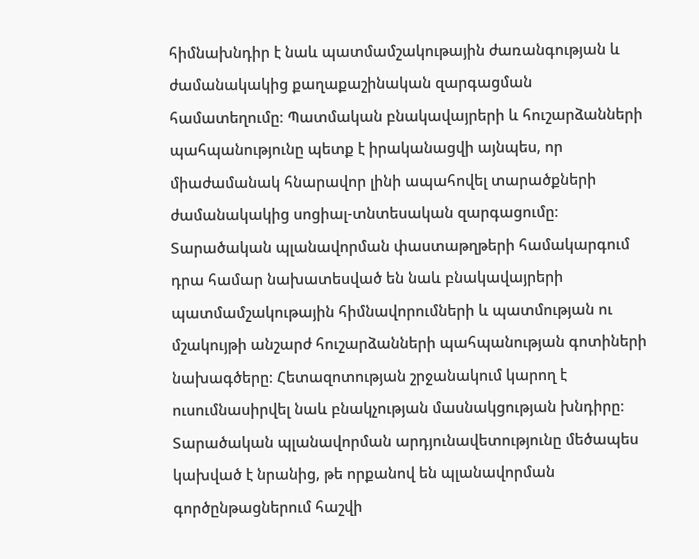հիմնախնդիր է նաև պատմամշակութային ժառանգության և ժամանակակից քաղաքաշինական զարգացման համատեղումը։ Պատմական բնակավայրերի և հուշարձանների պահպանությունը պետք է իրականացվի այնպես, որ միաժամանակ հնարավոր լինի ապահովել տարածքների ժամանակակից սոցիալ-տնտեսական զարգացումը։ Տարածական պլանավորման փաստաթղթերի համակարգում դրա համար նախատեսված են նաև բնակավայրերի պատմամշակութային հիմնավորումների և պատմության ու մշակույթի անշարժ հուշարձանների պահպանության գոտիների նախագծերը։ Հետազոտության շրջանակում կարող է ուսումնասիրվել նաև բնակչության մասնակցության խնդիրը։ Տարածական պլանավորման արդյունավետությունը մեծապես կախված է նրանից, թե որքանով են պլանավորման գործընթացներում հաշվի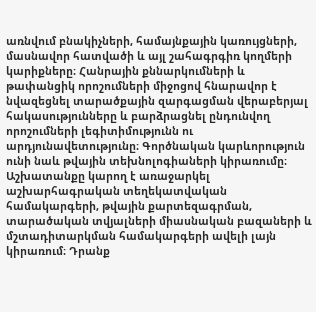առնվում բնակիչների, համայնքային կառույցների, մասնավոր հատվածի և այլ շահագրգիռ կողմերի կարիքները։ Հանրային քննարկումների և թափանցիկ որոշումների միջոցով հնարավոր է նվազեցնել տարածքային զարգացման վերաբերյալ հակասությունները և բարձրացնել ընդունվող որոշումների լեգիտիմությունն ու արդյունավետությունը։ Գործնական կարևորություն ունի նաև թվային տեխնոլոգիաների կիրառումը։ Աշխատանքը կարող է առաջարկել աշխարհագրական տեղեկատվական համակարգերի, թվային քարտեզագրման, տարածական տվյալների միասնական բազաների և մշտադիտարկման համակարգերի ավելի լայն կիրառում։ Դրանք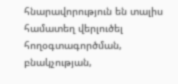հնարավորություն են տալիս համատեղ վերլուծել հողօգտագործման, բնակչության,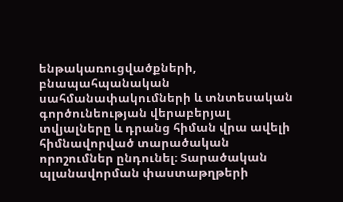ենթակառուցվածքների, բնապահպանական սահմանափակումների և տնտեսական գործունեության վերաբերյալ տվյալները և դրանց հիման վրա ավելի հիմնավորված տարածական որոշումներ ընդունել։ Տարածական պլանավորման փաստաթղթերի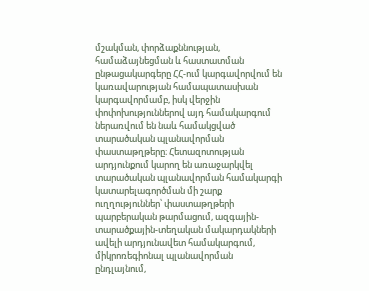մշակման, փորձաքննության, համաձայնեցման և հաստատման ընթացակարգերը ՀՀ-ում կարգավորվում են կառավարության համապատասխան կարգավորմամբ, իսկ վերջին փոփոխություններով այդ համակարգում ներառվում են նաև համակցված տարածական պլանավորման փաստաթղթերը։ Հետազոտության արդյունքում կարող են առաջարկվել տարածական պլանավորման համակարգի կատարելագործման մի շարք ուղղություններ՝ փաստաթղթերի պարբերական թարմացում, ազգային-տարածքային-տեղական մակարդակների ավելի արդյունավետ համակարգում, միկրոռեգիոնալ պլանավորման ընդլայնում,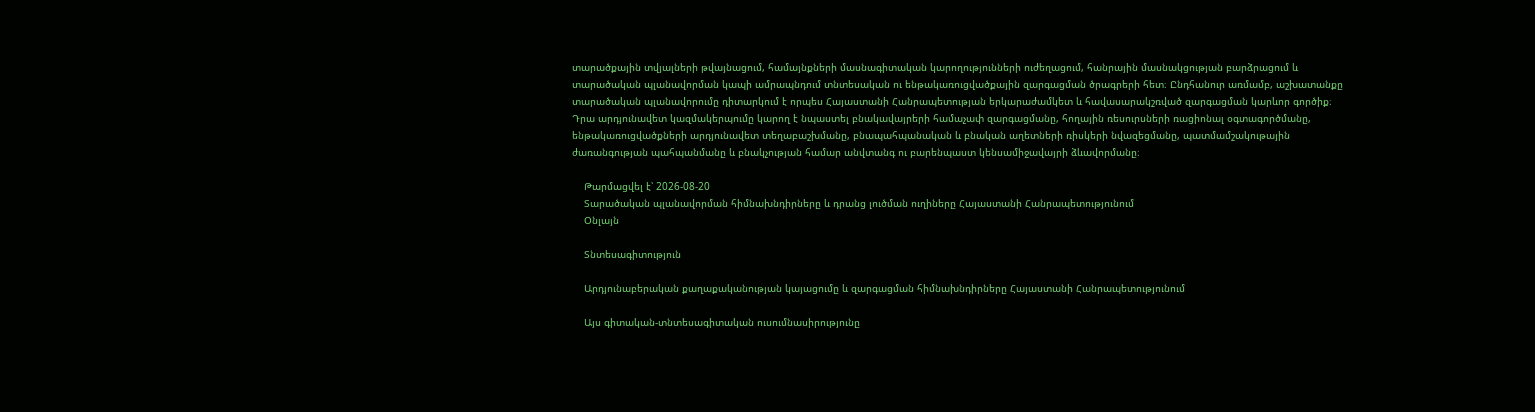տարածքային տվյալների թվայնացում, համայնքների մասնագիտական կարողությունների ուժեղացում, հանրային մասնակցության բարձրացում և տարածական պլանավորման կապի ամրապնդում տնտեսական ու ենթակառուցվածքային զարգացման ծրագրերի հետ։ Ընդհանուր առմամբ, աշխատանքը տարածական պլանավորումը դիտարկում է որպես Հայաստանի Հանրապետության երկարաժամկետ և հավասարակշռված զարգացման կարևոր գործիք։ Դրա արդյունավետ կազմակերպումը կարող է նպաստել բնակավայրերի համաչափ զարգացմանը, հողային ռեսուրսների ռացիոնալ օգտագործմանը, ենթակառուցվածքների արդյունավետ տեղաբաշխմանը, բնապահպանական և բնական աղետների ռիսկերի նվազեցմանը, պատմամշակութային ժառանգության պահպանմանը և բնակչության համար անվտանգ ու բարենպաստ կենսամիջավայրի ձևավորմանը։

    Թարմացվել է՝ 2026-08-20
    Տարածական պլանավորման հիմնախնդիրները և դրանց լուծման ուղիները Հայաստանի Հանրապետությունում
    Օնլայն

    Տնտեսագիտություն

    Արդյունաբերական քաղաքականության կայացումը և զարգացման հիմնախնդիրները Հայաստանի Հանրապետությունում

    Այս գիտական-տնտեսագիտական ուսումնասիրությունը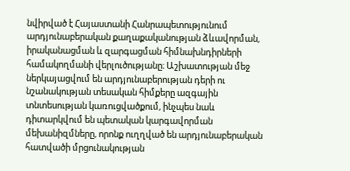նվիրված է Հայաստանի Հանրապետությունում արդյունաբերական քաղաքականության ձևավորման, իրականացման և զարգացման հիմնախնդիրների համակողմանի վերլուծությանը։ Աշխատության մեջ ներկայացվում են արդյունաբերության դերի ու նշանակության տեսական հիմքերը ազգային տնտեսության կառուցվածքում, ինչպես նաև դիտարկվում են պետական կարգավորման մեխանիզմները, որոնք ուղղված են արդյունաբերական հատվածի մրցունակության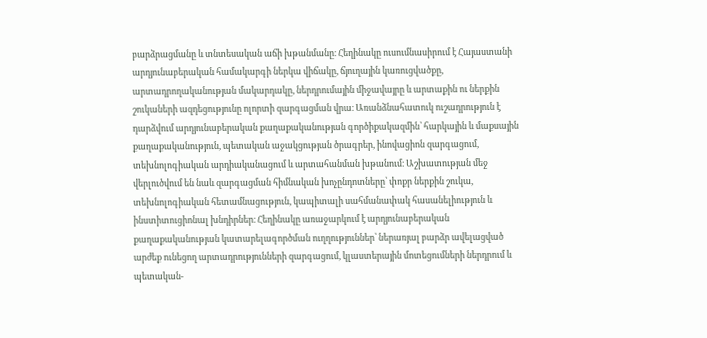բարձրացմանը և տնտեսական աճի խթանմանը։ Հեղինակը ուսումնասիրում է Հայաստանի արդյունաբերական համակարգի ներկա վիճակը, ճյուղային կառուցվածքը, արտադրողականության մակարդակը, ներդրումային միջավայրը և արտաքին ու ներքին շուկաների ազդեցությունը ոլորտի զարգացման վրա։ Առանձնահատուկ ուշադրություն է դարձվում արդյունաբերական քաղաքականության գործիքակազմին՝ հարկային և մաքսային քաղաքականություն, պետական աջակցության ծրագրեր, ինովացիոն զարգացում, տեխնոլոգիական արդիականացում և արտահանման խթանում։ Աշխատության մեջ վերլուծվում են նաև զարգացման հիմնական խոչընդոտները՝ փոքր ներքին շուկա, տեխնոլոգիական հետամնացություն, կապիտալի սահմանափակ հասանելիություն և ինստիտուցիոնալ խնդիրներ։ Հեղինակը առաջարկում է արդյունաբերական քաղաքականության կատարելագործման ուղղություններ՝ ներառյալ բարձր ավելացված արժեք ունեցող արտադրությունների զարգացում, կլաստերային մոտեցումների ներդրում և պետական-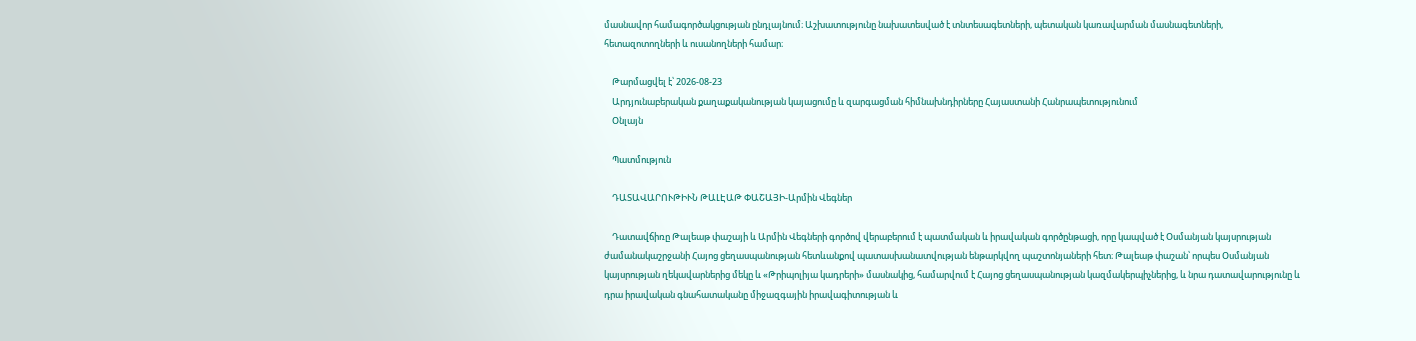մասնավոր համագործակցության ընդլայնում։ Աշխատությունը նախատեսված է տնտեսագետների, պետական կառավարման մասնագետների, հետազոտողների և ուսանողների համար։

    Թարմացվել է՝ 2026-08-23
    Արդյունաբերական քաղաքականության կայացումը և զարգացման հիմնախնդիրները Հայաստանի Հանրապետությունում
    Օնլայն

    Պատմություն

    ԴԱՏԱՎԱՐՈՒԹԻՒՆ ԹԱԼԷԱԹ ՓԱՇԱՅԻ-Արմին Վեգներ

    Դատավճիռը Թալեաթ փաշայի և Արմին Վեգների գործով վերաբերում է պատմական և իրավական գործընթացի, որը կապված է Օսմանյան կայսրության ժամանակաշրջանի Հայոց ցեղասպանության հետևանքով պատասխանատվության ենթարկվող պաշտոնյաների հետ։ Թալեաթ փաշան՝ որպես Օսմանյան կայսրության ղեկավարներից մեկը և «Թրիպոլիյա կադրերի» մասնակից, համարվում է Հայոց ցեղասպանության կազմակերպիչներից, և նրա դատավարությունը և դրա իրավական գնահատականը միջազգային իրավագիտության և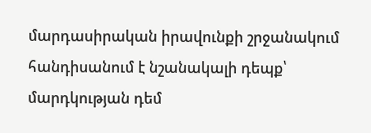մարդասիրական իրավունքի շրջանակում հանդիսանում է նշանակալի դեպք՝ մարդկության դեմ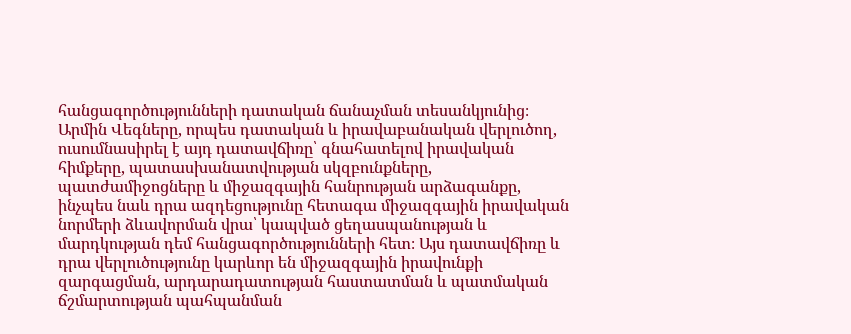հանցագործությունների դատական ճանաչման տեսանկյունից։ Արմին Վեգները, որպես դատական և իրավաբանական վերլուծող, ուսումնասիրել է այդ դատավճիռը՝ գնահատելով իրավական հիմքերը, պատասխանատվության սկզբունքները, պատժամիջոցները և միջազգային հանրության արձագանքը, ինչպես նաև դրա ազդեցությունը հետագա միջազգային իրավական նորմերի ձևավորման վրա՝ կապված ցեղասպանության և մարդկության դեմ հանցագործությունների հետ։ Այս դատավճիռը և դրա վերլուծությունը կարևոր են միջազգային իրավունքի զարգացման, արդարադատության հաստատման և պատմական ճշմարտության պահպանման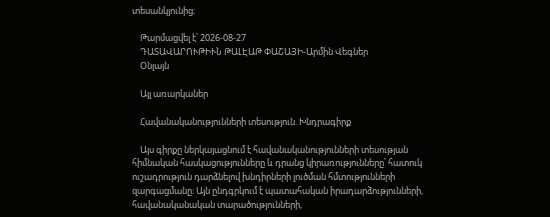տեսանկյունից։

    Թարմացվել է՝ 2026-08-27
    ԴԱՏԱՎԱՐՈՒԹԻՒՆ ԹԱԼԷԱԹ ՓԱՇԱՅԻ-Արմին Վեգներ
    Օնլայն

    Այլ առարկաներ

    Հավանականությունների տեսություն. Խնդրագիրք

    Այս գիրքը ներկայացնում է հավանականությունների տեսության հիմնական հասկացությունները և դրանց կիրառությունները՝ հատուկ ուշադրություն դարձնելով խնդիրների լուծման հմտությունների զարգացմանը։ Այն ընդգրկում է պատահական իրադարձությունների, հավանականական տարածությունների,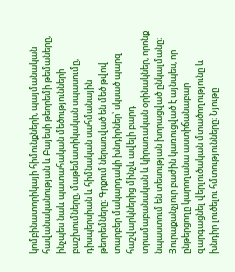կոմբինատորիկայի հիմունքների, պայմանական հավանականության և Բայեսի թեորեմի թեմաները, ինչպես նաև պատահական մեծությունների բաշխումները, մաթեմատիկական սպասումը, դիսպերսիան և հիմնական սահմանային թեորեմները։ Գրքում ներառված են մեծ թվով տարբեր մակարդակի խնդիրներ՝ սկսած պարզ հաշվարկներից մինչև ավելի բարդ տրամաբանական և կիրառական օրինակներ, որոնք նպաստում են տեսության խորացված ընկալմանը։ Յուրաքանչյուր բաժին կառուցված է այնպես, որ ընթերցողը կարողանա աստիճանաբար զարգացնել վերլուծական մտածողությունը և խնդիր լուծելու հմտությունները։ Նյութը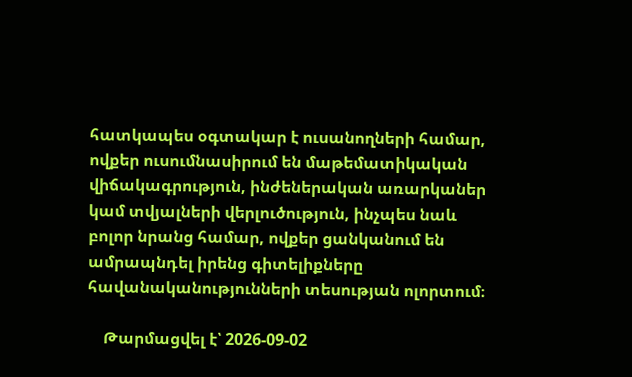հատկապես օգտակար է ուսանողների համար, ովքեր ուսումնասիրում են մաթեմատիկական վիճակագրություն, ինժեներական առարկաներ կամ տվյալների վերլուծություն, ինչպես նաև բոլոր նրանց համար, ովքեր ցանկանում են ամրապնդել իրենց գիտելիքները հավանականությունների տեսության ոլորտում։

    Թարմացվել է՝ 2026-09-02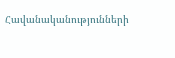Հավանականությունների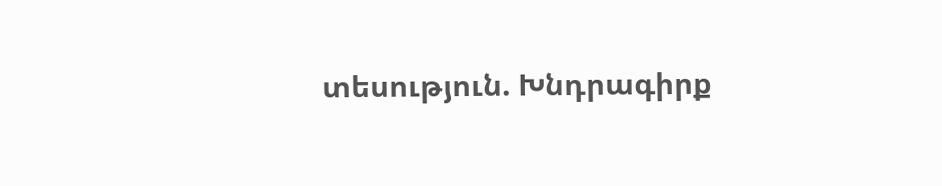տեսություն. Խնդրագիրք